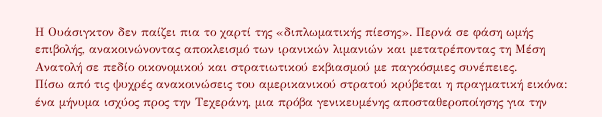Η Ουάσιγκτον δεν παίζει πια το χαρτί της «διπλωματικής πίεσης». Περνά σε φάση ωμής επιβολής, ανακοινώνοντας αποκλεισμό των ιρανικών λιμανιών και μετατρέποντας τη Μέση Ανατολή σε πεδίο οικονομικού και στρατιωτικού εκβιασμού με παγκόσμιες συνέπειες.
Πίσω από τις ψυχρές ανακοινώσεις του αμερικανικού στρατού κρύβεται η πραγματική εικόνα: ένα μήνυμα ισχύος προς την Τεχεράνη, μια πρόβα γενικευμένης αποσταθεροποίησης για την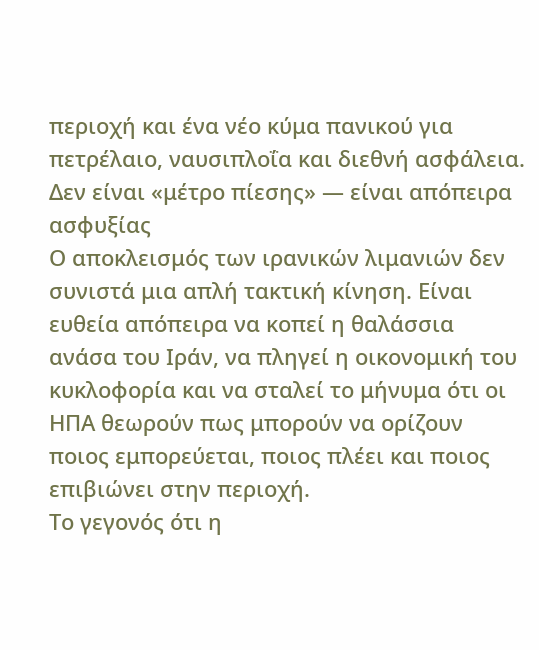περιοχή και ένα νέο κύμα πανικού για πετρέλαιο, ναυσιπλοΐα και διεθνή ασφάλεια.
Δεν είναι «μέτρο πίεσης» — είναι απόπειρα ασφυξίας
Ο αποκλεισμός των ιρανικών λιμανιών δεν συνιστά μια απλή τακτική κίνηση. Είναι ευθεία απόπειρα να κοπεί η θαλάσσια ανάσα του Ιράν, να πληγεί η οικονομική του κυκλοφορία και να σταλεί το μήνυμα ότι οι ΗΠΑ θεωρούν πως μπορούν να ορίζουν ποιος εμπορεύεται, ποιος πλέει και ποιος επιβιώνει στην περιοχή.
Το γεγονός ότι η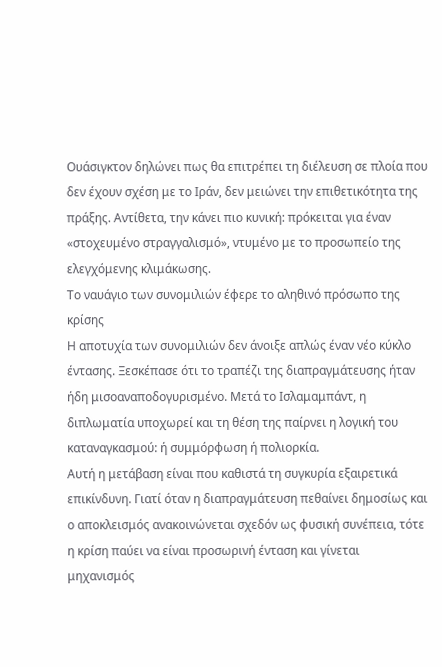Ουάσιγκτον δηλώνει πως θα επιτρέπει τη διέλευση σε πλοία που δεν έχουν σχέση με το Ιράν, δεν μειώνει την επιθετικότητα της πράξης. Αντίθετα, την κάνει πιο κυνική: πρόκειται για έναν «στοχευμένο στραγγαλισμό», ντυμένο με το προσωπείο της ελεγχόμενης κλιμάκωσης.
Το ναυάγιο των συνομιλιών έφερε το αληθινό πρόσωπο της κρίσης
Η αποτυχία των συνομιλιών δεν άνοιξε απλώς έναν νέο κύκλο έντασης. Ξεσκέπασε ότι το τραπέζι της διαπραγμάτευσης ήταν ήδη μισοαναποδογυρισμένο. Μετά το Ισλαμαμπάντ, η διπλωματία υποχωρεί και τη θέση της παίρνει η λογική του καταναγκασμού: ή συμμόρφωση ή πολιορκία.
Αυτή η μετάβαση είναι που καθιστά τη συγκυρία εξαιρετικά επικίνδυνη. Γιατί όταν η διαπραγμάτευση πεθαίνει δημοσίως και ο αποκλεισμός ανακοινώνεται σχεδόν ως φυσική συνέπεια, τότε η κρίση παύει να είναι προσωρινή ένταση και γίνεται μηχανισμός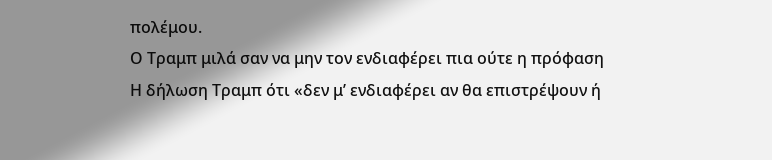πολέμου.
Ο Τραμπ μιλά σαν να μην τον ενδιαφέρει πια ούτε η πρόφαση
Η δήλωση Τραμπ ότι «δεν μ’ ενδιαφέρει αν θα επιστρέψουν ή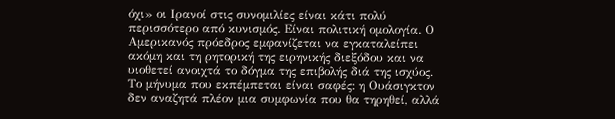όχι» οι Ιρανοί στις συνομιλίες είναι κάτι πολύ περισσότερο από κυνισμός. Είναι πολιτική ομολογία. Ο Αμερικανός πρόεδρος εμφανίζεται να εγκαταλείπει ακόμη και τη ρητορική της ειρηνικής διεξόδου και να υιοθετεί ανοιχτά το δόγμα της επιβολής διά της ισχύος.
Το μήνυμα που εκπέμπεται είναι σαφές: η Ουάσιγκτον δεν αναζητά πλέον μια συμφωνία που θα τηρηθεί, αλλά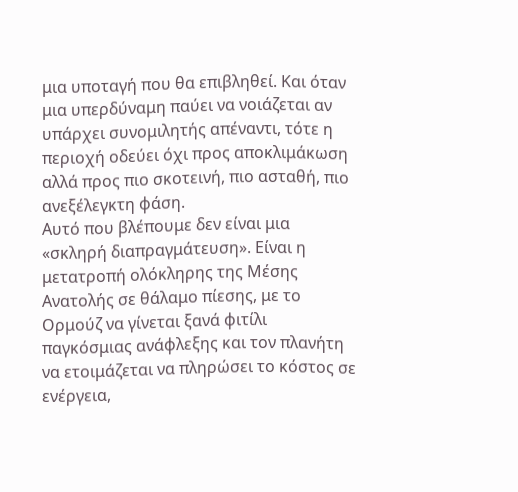μια υποταγή που θα επιβληθεί. Και όταν μια υπερδύναμη παύει να νοιάζεται αν υπάρχει συνομιλητής απέναντι, τότε η περιοχή οδεύει όχι προς αποκλιμάκωση αλλά προς πιο σκοτεινή, πιο ασταθή, πιο ανεξέλεγκτη φάση.
Αυτό που βλέπουμε δεν είναι μια «σκληρή διαπραγμάτευση». Είναι η μετατροπή ολόκληρης της Μέσης Ανατολής σε θάλαμο πίεσης, με το Ορμούζ να γίνεται ξανά φιτίλι παγκόσμιας ανάφλεξης και τον πλανήτη να ετοιμάζεται να πληρώσει το κόστος σε ενέργεια,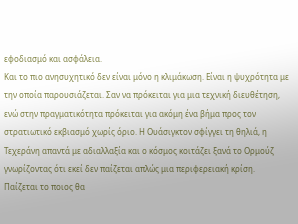εφοδιασμό και ασφάλεια.
Και το πιο ανησυχητικό δεν είναι μόνο η κλιμάκωση. Είναι η ψυχρότητα με την οποία παρουσιάζεται. Σαν να πρόκειται για μια τεχνική διευθέτηση, ενώ στην πραγματικότητα πρόκειται για ακόμη ένα βήμα προς τον στρατιωτικό εκβιασμό χωρίς όριο. Η Ουάσιγκτον σφίγγει τη θηλιά, η Τεχεράνη απαντά με αδιαλλαξία και ο κόσμος κοιτάζει ξανά το Ορμούζ γνωρίζοντας ότι εκεί δεν παίζεται απλώς μια περιφερειακή κρίση. Παίζεται το ποιος θα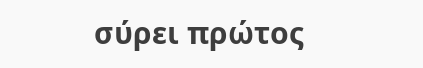σύρει πρώτος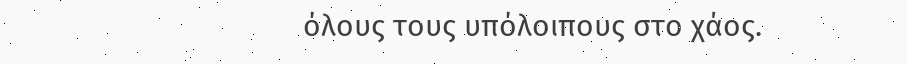όλους τους υπόλοιπους στο χάος.